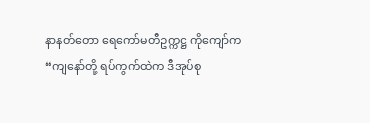နာနတ်တော ရေကော်မတီဥက္ကဋ္ဌ ကိုကျော်က “ကျနော်တို့ ရပ်ကွက်ထဲက ဒီအုပ်စု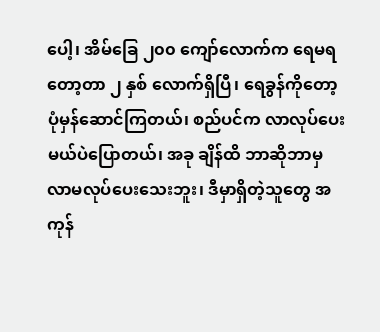ပေါ့၊ အိမ်ခြေ ၂၀၀ ကျော်လောက်က ရေမရတော့တာ ၂ နှစ် လောက်ရှိပြီ၊ ရေခွန်ကိုတော့ ပုံမှန်ဆောင်ကြတယ်၊ စည်ပင်က လာလုပ်ပေးမယ်ပဲပြောတယ်၊ အခု ချိန်ထိ ဘာဆိုဘာမှ လာမလုပ်ပေးသေးဘူး၊ ဒီမှာရှိတဲ့သူတွေ အကုန်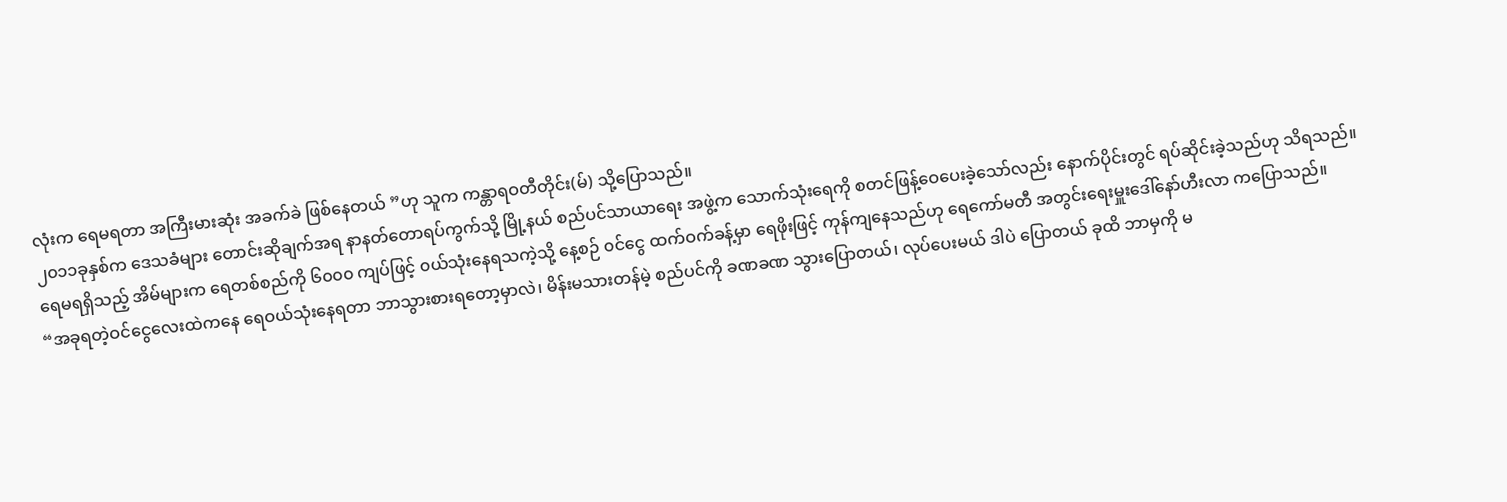လုံးက ရေမရတာ အကြီးမားဆုံး အခက်ခဲ ဖြစ်နေတယ် ”ဟု သူက ကန္တာရဝတီတိုင်း(မ်) သို့ပြောသည်။
၂၀၁၁ခုနှစ်က ဒေသခံများ တောင်းဆိုချက်အရ နာနတ်တောရပ်ကွက်သို့ မြို့နယ် စည်ပင်သာယာရေး အဖွဲ့က သောက်သုံးရေကို စတင်ဖြန့်ဝေပေးခဲ့သော်လည်း နောက်ပိုင်းတွင် ရပ်ဆိုင်းခဲ့သည်ဟု သိရသည်။
ရေမရရှိသည့် အိမ်များက ရေတစ်စည်ကို ၆၀၀၀ ကျပ်ဖြင့် ၀ယ်သုံးနေရသကဲ့သို့ နေ့စဉ် ၀င်ငွေ ထက်ဝက်ခန့်မှာ ရေဖိုးဖြင့် ကုန်ကျနေသည်ဟု ရေကော်မတီ အတွင်းရေးမှူးဒေါ်နော်ဟီးလာ ကပြောသည်။
“အခုရတဲ့ဝင်ငွေလေးထဲကနေ ရေဝယ်သုံးနေရတာ ဘာသွားစားရတော့မှာလဲ၊ မိန်းမသားတန်မဲ့ စည်ပင်ကို ခဏခဏ သွားပြောတယ်၊ လုပ်ပေးမယ် ဒါပဲ ပြောတယ် ခုထိ ဘာမှကို မ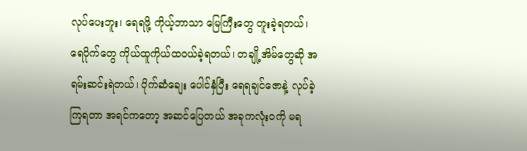လုပ်ပေးဘူး၊ ရေရဖို့ ကိုယ့်ဘာသာ မြေကြီးတွေ တူးခဲ့ရတယ်၊ ရေပိုက်တွေ ကိုယ်ထူကိုယ်ထဝယ်ခဲ့ရတယ်၊ တချို့အိမ်တွေဆို အရမ်းဆင်းရဲတယ်၊ ပိုက်ဆံချေး ပေါင်နှံပြီး ရေရချင်ဇောနဲ့ လုပ်ခဲ့ကြရတာ အရင်ကတော့ အဆင်ပြေတယ် အခုကလုံးဝကို မရ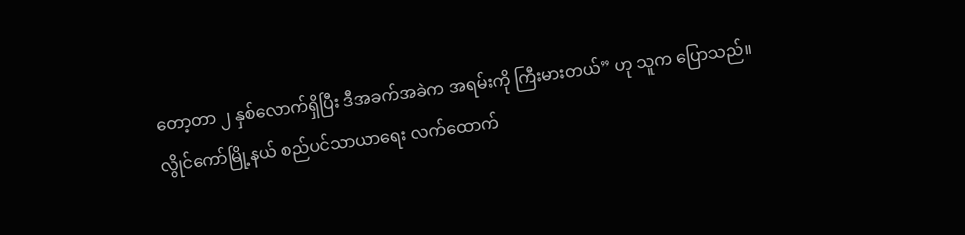တော့တာ ၂ နှစ်လောက်ရှိပြီး ဒီအခက်အခဲက အရမ်းကို ကြီးမားတယ်” ဟု သူက ပြောသည်။
လွိုင်ကော်မြို့နယ် စည်ပင်သာယာရေး လက်ထောက်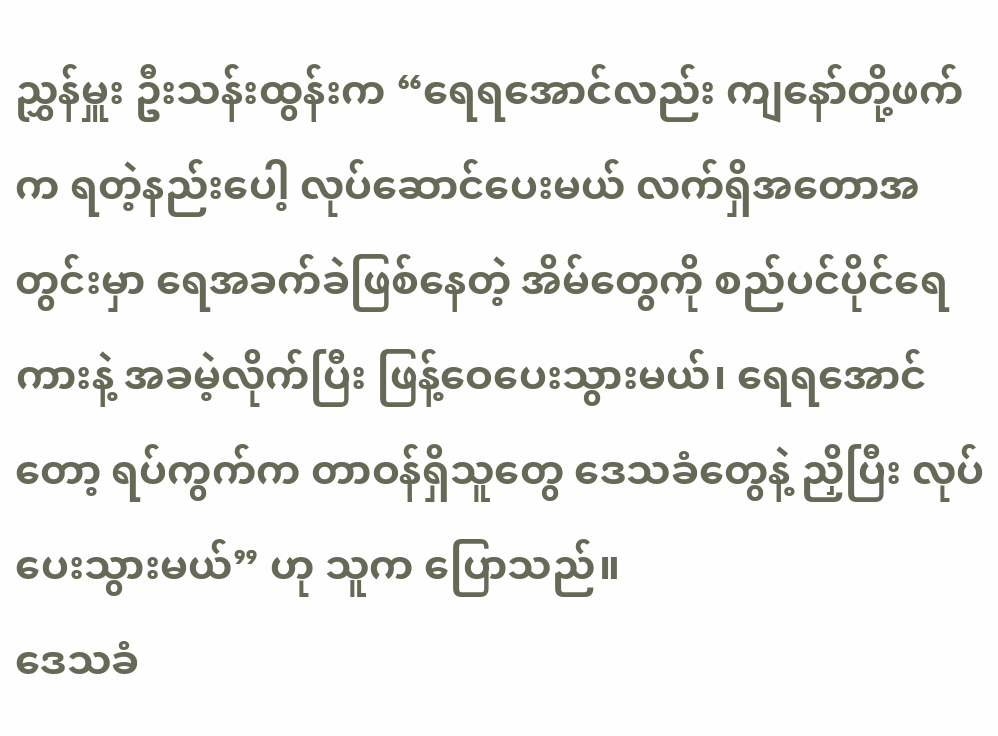ညွှန်မှူး ဦးသန်းထွန်းက “ရေရအောင်လည်း ကျနော်တို့ဖက်က ရတဲ့နည်းပေါ့ လုပ်ဆောင်ပေးမယ် လက်ရှိအတောအတွင်းမှာ ရေအခက်ခဲဖြစ်နေတဲ့ အိမ်တွေကို စည်ပင်ပိုင်ရေကားနဲ့ အခမဲ့လိုက်ပြီး ဖြန့်ဝေပေးသွားမယ်၊ ရေရအောင်တော့ ရပ်ကွက်က တာဝန်ရှိသူတွေ ဒေသခံတွေနဲ့ ညှိပြီး လုပ်ပေးသွားမယ်” ဟု သူက ပြောသည်။
ဒေသခံ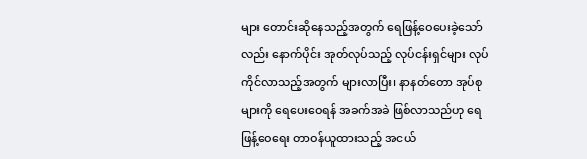များ တောင်းဆိုနေသည့်အတွက် ရေဖြန့်ဝေပေးခဲ့သော်လည်း နောက်ပိုင်း အုတ်လုပ်သည့် လုပ်ငန်းရှင်များ လုပ်ကိုင်လာသည့်အတွက် များလာပြီး၊ နာနတ်တော အုပ်စုများကို ရေပေးဝေရန် အခက်အခဲ ဖြစ်လာသည်ဟု ရေဖြန့်ဝေရေး တာဝန်ယူထားသည့် အငယ်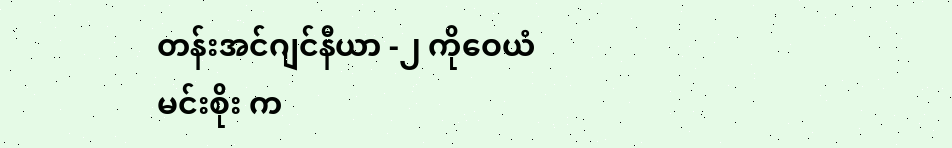တန်းအင်ဂျင်နီယာ -၂ ကိုဝေယံမင်းစိုး က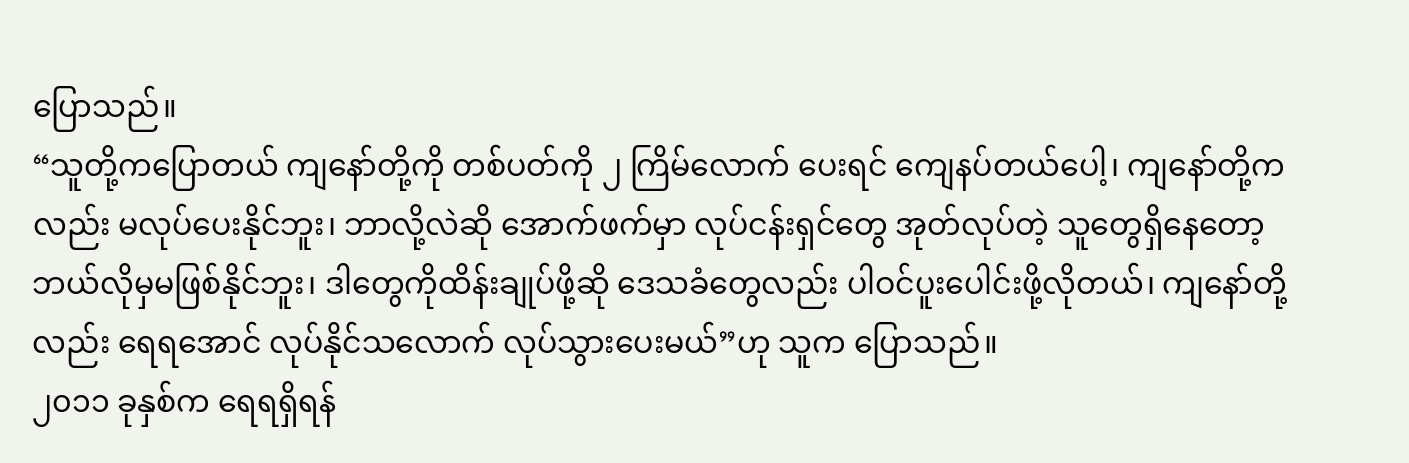ပြောသည်။
“သူတို့ကပြောတယ် ကျနော်တို့ကို တစ်ပတ်ကို ၂ ကြိမ်လောက် ပေးရင် ကျေနပ်တယ်ပေါ့၊ ကျနော်တို့ကလည်း မလုပ်ပေးနိုင်ဘူး၊ ဘာလို့လဲဆို အောက်ဖက်မှာ လုပ်ငန်းရှင်တွေ အုတ်လုပ်တဲ့ သူတွေရှိနေတော့ ဘယ်လိုမှမဖြစ်နိုင်ဘူး၊ ဒါတွေကိုထိန်းချုပ်ဖို့ဆို ဒေသခံတွေလည်း ပါဝင်ပူးပေါင်းဖို့လိုတယ်၊ ကျနော်တို့လည်း ရေရအောင် လုပ်နိုင်သလောက် လုပ်သွားပေးမယ်”ဟု သူက ပြောသည်။
၂၀၁၁ ခုနှစ်က ရေရရှိရန်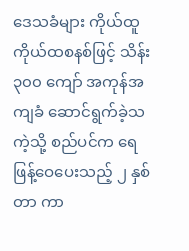ဒေသခံများ ကိုယ်ထူကိုယ်ထစနစ်ဖြင့် သိန်း ၃၀၀ ကျော် အကုန်အကျခံ ဆောင်ရွက်ခဲ့သကဲ့သို့ စည်ပင်က ရေဖြန့်ဝေပေးသည့် ၂ နှစ်တာ ကာ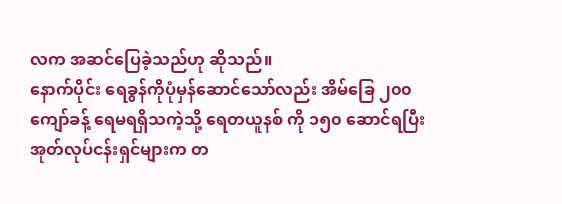လက အဆင်ပြေခဲ့သည်ဟု ဆိုသည်။
နောက်ပိုင်း ရေခွန်ကိုပုံမှန်ဆောင်သော်လည်း အိမ်ခြေ ၂၀၀ ကျော်ခန့် ရေမရရှိသကဲ့သို့ ရေတယူနစ် ကို ၁၅၀ ဆောင်ရပြီး အုတ်လုပ်ငန်းရှင်များက တ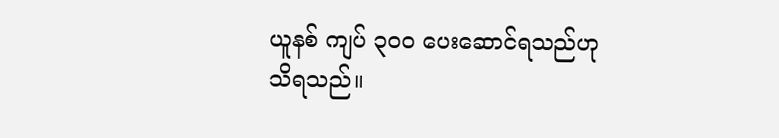ယူနစ် ကျပ် ၃၀၀ ပေးဆောင်ရသည်ဟု သိရသည်။